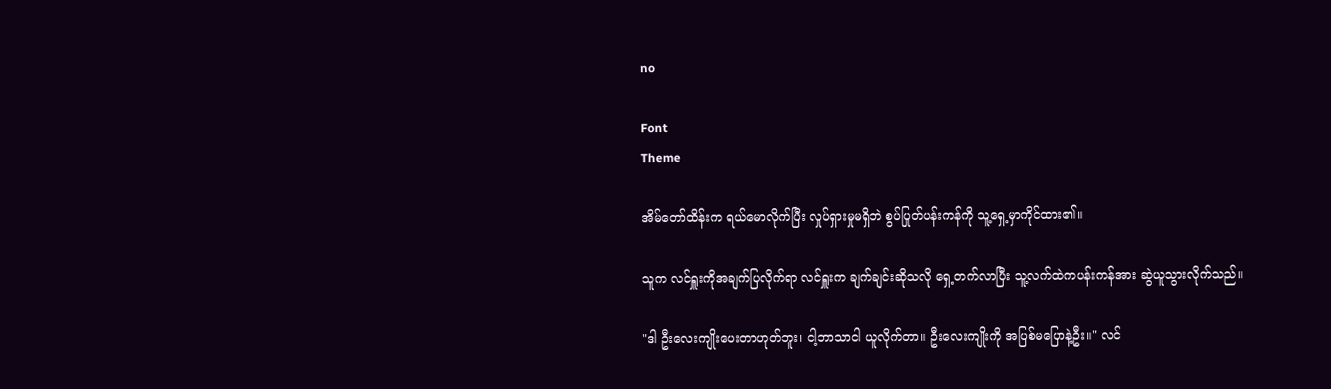no

Font
Theme

အိမ်တော်ထိန်းက ရယ်မောလိုက်ပြီး လှုပ်ရှားမှုမရှိဘဲ စွပ်ပြုတ်ပန်းကန်ကို သူ့ရှေ့မှာကိုင်ထား၏။

သူက လင်ရှူးကိုအချက်ပြလိုက်ရာ လင်ရှူးက ချက်ချင်းဆိုသလို ရှေ့တက်လာပြီး သူ့လက်ထဲကပန်းကန်အား ဆွဲယူသွားလိုက်သည်။

"ဒါ ဦးလေးကျိုးပေးတာဟုတ်ဘူး၊ ငါ့ဘာသာငါ ယူလိုက်တာ။ ဦးလေးကျိုးကို အပြစ်မပြောနဲ့ဦး။" လင်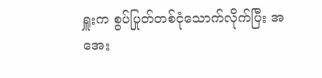ရှူးက စွပ်ပြုတ်တစ်ငုံသောက်လိုက်ပြီး အအေး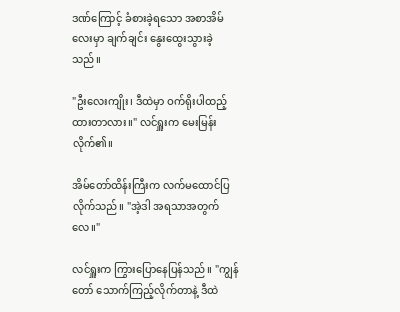ဒဏ်ကြောင့် ခံစားခဲ့ရသော အစာအိမ်လေးမှာ ချက်ချင်း နွေးထွေးသွားခဲ့သည်။

"ဦးလေးကျိုး၊ ဒီထဲမှာ ဝက်ရိုးပါထည့်ထားတာလား။" လင်ရှူးက မေးမြန်းလိုက်၏။

အိမ်တော်ထိန်းကြီးက လက်မထောင်ပြလိုက်သည်။ "အဲ့ဒါ အရသာအတွက်လေ။"

လင်ရှူးက ကြွားပြောနေပြန်သည်။ "ကျွန်တော် သောက်ကြည့်လိုက်တာနဲ့ ဒီထဲ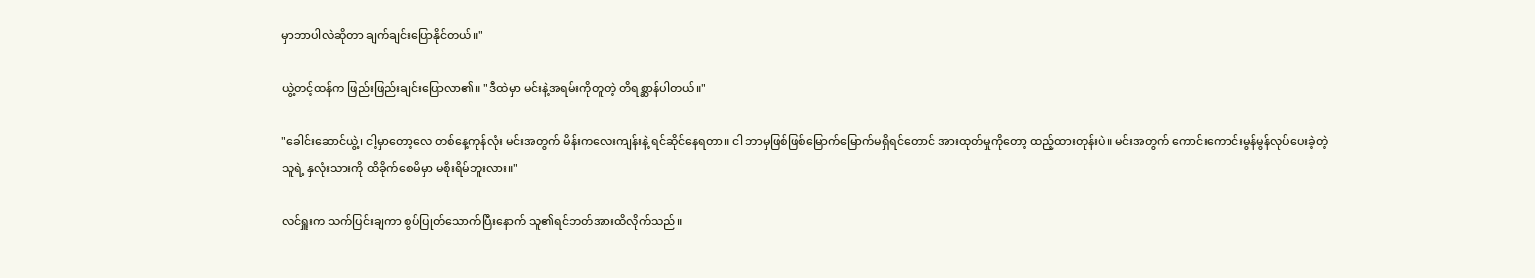မှာဘာပါလဲဆိုတာ ချက်ချင်းပြောနိုင်တယ်။"

ယွဲ့တင့်ထန်က ဖြည်းဖြည်းချင်းပြောလာ၏။ "ဒီထဲမှာ မင်းနဲ့အရမ်းကိုတူတဲ့ တိရစ္ဆာန်ပါတယ်။"

"ခေါင်းဆောင်ယွဲ့၊ ငါ့မှာတော့လေ တစ်နေ့ကုန်လုံး မင်းအတွက် မိန်းကလေးကျန်းနဲ့ ရင်ဆိုင်နေရတာ။ ငါ ဘာမှဖြစ်ဖြစ်မြောက်မြောက်မရှိရင်တောင် အားထုတ်မှုကိုတော့ ထည့်ထားတုန်းပဲ။ မင်းအတွက် ကောင်းကောင်းမွန်မွန်လုပ်ပေးခဲ့တဲ့သူရဲ့ နှလုံးသားကို ထိခိုက်စေမိမှာ မစိုးရိမ်ဘူးလား။"

လင်ရှူးက သက်ပြင်းချကာ စွပ်ပြုတ်သောက်ပြီးနောက် သူ၏ရင်ဘတ်အားထိလိုက်သည်။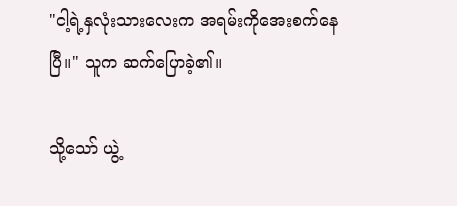"ငါ့ရဲ့နှလုံးသားလေးက အရမ်းကိုအေးစက်နေပြီ။" သူက ဆက်ပြောခဲ့၏။

သို့သော် ယွဲ့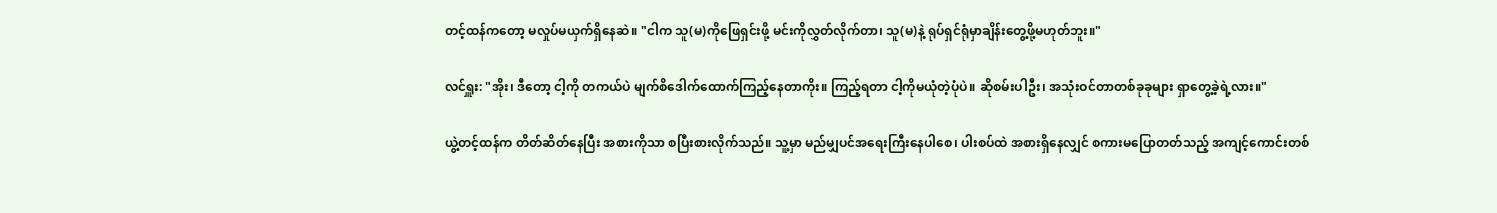တင့်ထန်ကတော့ မလှုပ်မယှက်ရှိနေဆဲ။ "ငါက သူ(မ)ကိုဖြေရှင်းဖို့ မင်းကိုလွှတ်လိုက်တာ၊ သူ(မ)နဲ့ ရုပ်ရှင်ရုံမှာချိန်းတွေ့ဖို့မဟုတ်ဘူး။"

လင်ရှူး: "အိုး၊ ဒီတော့ ငါ့ကို တကယ်ပဲ မျက်စိဒေါက်ထောက်ကြည့်နေတာကိုး။ ကြည့်ရတာ ငါ့ကိုမယုံတဲ့ပုံပဲ။ ဆိုစမ်းပါဦး၊ အသုံးဝင်တာတစ်ခုခုများ ရှာတွေ့ခဲ့ရဲ့လား။"

ယွဲ့တင့်ထန်က တိတ်ဆိတ်နေပြီး အစားကိုသာ စပြီးစားလိုက်သည်။ သူ့မှာ မည်မျှပင်အရေးကြီးနေပါစေ၊ ပါးစပ်ထဲ အစားရှိနေလျှင် စကားမပြောတတ်သည့် အကျင့်ကောင်းတစ်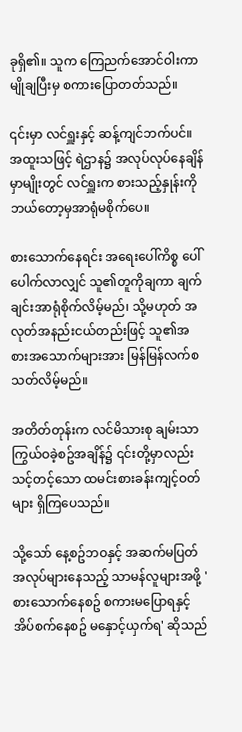ခုရှိ၏။ သူက ကြေညက်အောင်ဝါးကာ မျိုချပြီးမှ စကားပြောတတ်သည်။

၎င်းမှာ လင်ရှူးနှင့် ဆန့်ကျင်ဘက်ပင်။ အထူးသဖြင့် ရဲဌာန၌ အလုပ်လုပ်နေချိန်မှာမျိုးတွင် လင်ရှူးက စားသည့်နှုန်းကို ဘယ်တော့မှအာရုံမစိုက်ပေ။

စားသောက်နေရင်း အရေးပေါ်ကိစ္စ ပေါ်ပေါက်လာလျှင် သူ၏တူကိုချကာ ချက်ချင်းအာရုံစိုက်လိမ့်မည်၊ သို့မဟုတ် အလုတ်အနည်းငယ်တည်းဖြင့် သူ၏အစားအသောက်များအား မြန်မြန်လက်စသတ်လိမ့်မည်။

အတိတ်တုန်းက လင်မိသားစု ချမ်းသာကြွယ်ဝခဲ့စဥ်အချိန်၌ ၎င်းတို့မှာလည်း သင့်တင့်သော ထမင်းစားခန်းကျင့်ဝတ်များ ရှိကြပေသည်။

သို့သော် နေ့စဥ်ဘဝနှင့် အဆက်မပြတ်အလုပ်များနေသည့် သာမန်လူများအဖို့ 'စားသောက်နေစဥ် စကားမပြောရနှင့် အိပ်စက်နေစဥ် မနှောင့်ယှက်ရ' ဆိုသည်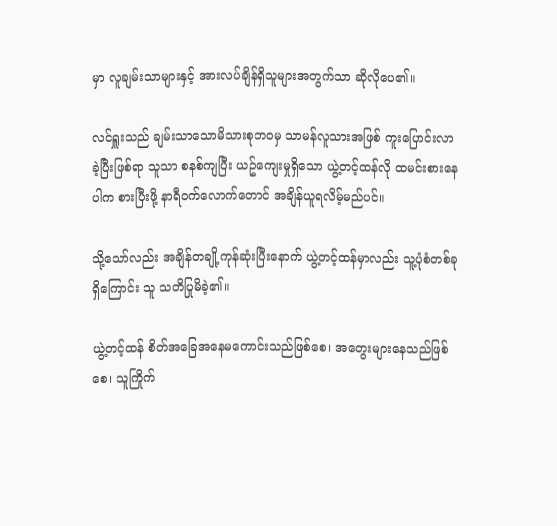မှာ လူချမ်းသာများနှင့် အားလပ်ချိန်ရှိသူများအတွက်သာ ဆိုလိုပေ၏။

လင်ရှူးသည် ချမ်းသာသောမိသားစုဘဝမှ သာမန်လူသားအဖြစ် ကူးပြောင်းလာခဲ့ပြီးဖြစ်ရာ သူသာ စနစ်ကျပြီး ယဥ်ကျေးမှုရှိသော ယွဲ့တင့်ထန်လို ထမင်းစားနေပါက စားပြီးဖို့ နာရီဝက်လောက်တောင် အချိန်ယူရလိမ့်မည်ပင်။

သို့သော်လည်း အချိန်တချို့ကုန်ဆုံးပြီးနောက် ယွဲ့တင့်ထန်မှာလည်း သူ့ပုံစံတစ်ခုရှိကြောင်း သူ သတိပြုမိခဲ့၏။

ယွဲ့တင့်ထန် စိတ်အခြေအနေမကောင်းသည်ဖြစ်စေ၊ အတွေးများနေသည်ဖြစ်စေ၊ သူကြိုက်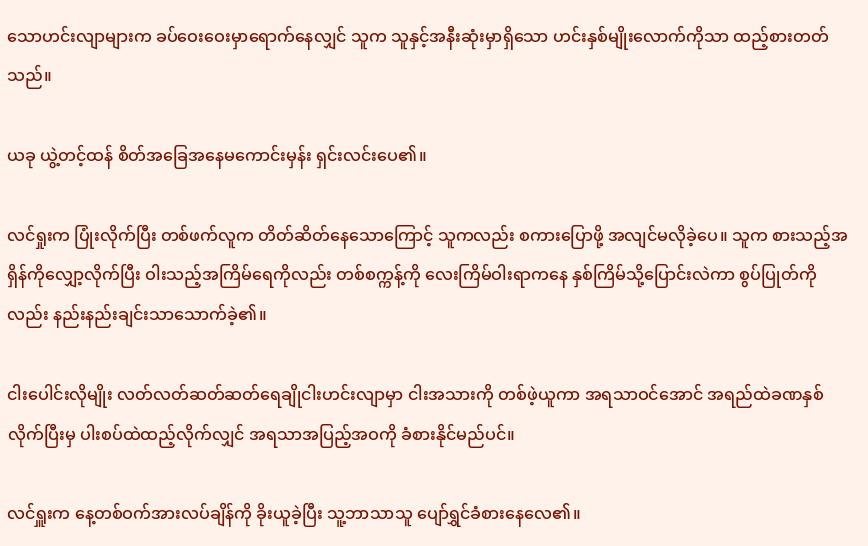သောဟင်းလျာများက ခပ်ဝေးဝေးမှာရောက်နေလျှင် သူက သူနှင့်အနီးဆုံးမှာရှိသော ဟင်းနှစ်မျိုးလောက်ကိုသာ ထည့်စားတတ်သည်။

ယခု ယွဲ့တင့်ထန် စိတ်အခြေအနေမကောင်းမှန်း ရှင်းလင်းပေ၏။

လင်ရှုးက ပြုံးလိုက်ပြီး တစ်ဖက်လူက တိတ်ဆိတ်နေသောကြောင့် သူကလည်း စကားပြောဖို့ အလျင်မလိုခဲ့ပေ။ သူက စားသည့်အရှိန်ကိုလျှော့လိုက်ပြီး ဝါးသည့်အကြိမ်ရေကိုလည်း တစ်စက္ကန့်ကို လေးကြိမ်ဝါးရာကနေ နှစ်ကြိမ်သို့ပြောင်းလဲကာ စွပ်ပြုတ်ကိုလည်း နည်းနည်းချင်းသာသောက်ခဲ့၏။

ငါးပေါင်းလိုမျိုး လတ်လတ်ဆတ်ဆတ်ရေချိုငါးဟင်းလျာမှာ ငါးအသားကို တစ်ဖဲ့ယူကာ အရသာဝင်အောင် အရည်ထဲခဏနှစ်လိုက်ပြီးမှ ပါးစပ်ထဲထည့်လိုက်လျှင် အရသာအပြည့်အဝကို ခံစားနိုင်မည်ပင်။

လင်ရှူးက နေ့တစ်ဝက်အားလပ်ချိန်ကို ခိုးယူခဲ့ပြီး သူ့ဘာသာသူ ပျော်ရွှင်ခံစားနေလေ၏။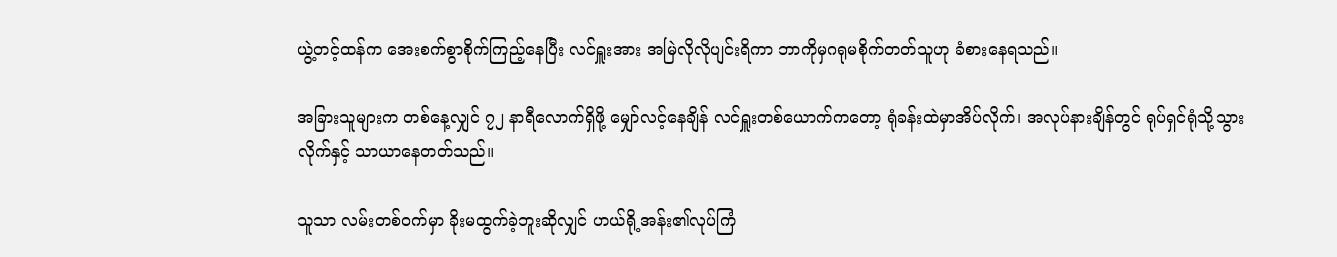ယွဲ့တင့်ထန်က အေးစက်စွာစိုက်ကြည့်နေပြီး လင်ရှူးအား အမြဲလိုလိုပျင်းရိကာ ဘာကိုမှဂရုမစိုက်တတ်သူဟု ခံစားနေရသည်။

အခြားသူများက တစ်နေ့လျှင် ၇၂ နာရီလောက်ရှိဖို့ မျှော်လင့်နေချိန် လင်ရှူးတစ်ယောက်ကတော့ ရုံခန်းထဲမှာအိပ်လိုက်၊ အလုပ်နားချိန်တွင် ရုပ်ရှင်ရုံသို့သွားလိုက်နှင့် သာယာနေတတ်သည်။

သူသာ လမ်းတစ်ဝက်မှာ ခိုးမထွက်ခဲ့ဘူးဆိုလျှင် ဟယ်ရို့အန်း၏လုပ်ကြံ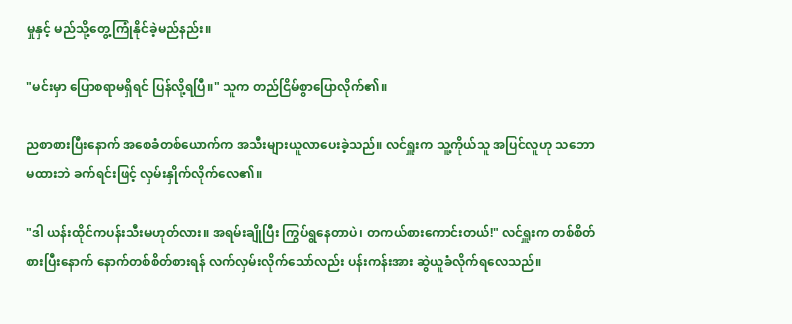မှုနှင့် မည်သို့တွေ့ကြုံနိုင်ခဲ့မည်နည်း။

"မင်းမှာ ပြောစရာမရှိရင် ပြန်လို့ရပြီ။" သူက တည်ငြိမ်စွာပြောလိုက်၏။

ညစာစားပြီးနောက် အစေခံတစ်ယောက်က အသီးများယူလာပေးခဲ့သည်။ လင်ရှူးက သူ့ကိုယ်သူ အပြင်လူဟု သဘောမထားဘဲ ခက်ရင်းဖြင့် လှမ်းနှိုက်လိုက်လေ၏။

"ဒါ ယန်းထိုင်ကပန်းသီးမဟုတ်လား။ အရမ်းချိုပြီး ကြွပ်ရွနေတာပဲ၊ တကယ်စားကောင်းတယ်!" လင်ရှူးက တစ်စိတ်စားပြီးနောက် နောက်တစ်စိတ်စားရန် လက်လှမ်းလိုက်သော်လည်း ပန်းကန်းအား ဆွဲယူခံလိုက်ရလေသည်။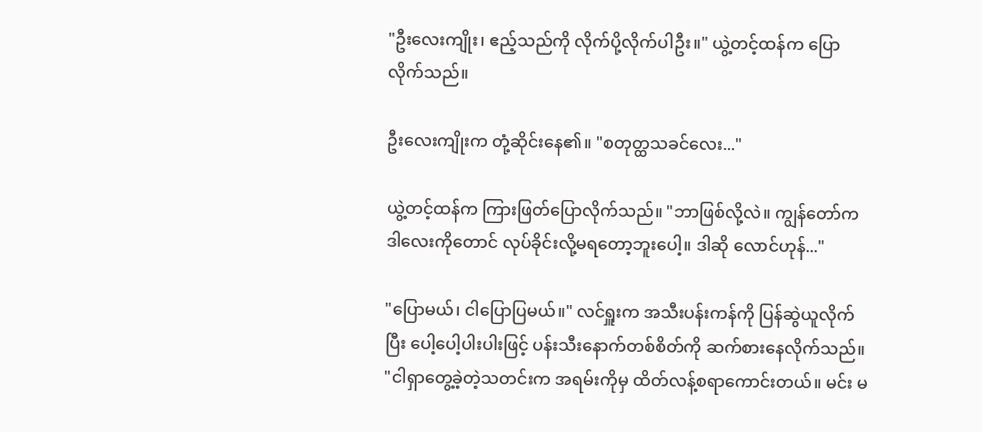"ဦးလေးကျိုး၊ ဧည့်သည်ကို လိုက်ပို့လိုက်ပါဦး။" ယွဲ့တင့်ထန်က ပြောလိုက်သည်။

ဦးလေးကျိုးက တုံ့ဆိုင်းနေ၏။ "စတုတ္ထသခင်လေး..."

ယွဲ့တင့်ထန်က ကြားဖြတ်ပြောလိုက်သည်။ "ဘာဖြစ်လို့လဲ။ ကျွန်တော်က ဒါလေးကိုတောင် လုပ်ခိုင်းလို့မရတော့ဘူးပေါ့။ ဒါဆို လောင်ဟုန်..."

"ပြောမယ်၊ ငါပြောပြမယ်။" လင်ရှူးက အသီးပန်းကန်ကို ပြန်ဆွဲယူလိုက်ပြီး ပေါ့ပေါ့ပါးပါးဖြင့် ပန်းသီးနောက်တစ်စိတ်ကို ဆက်စားနေလိုက်သည်။ "ငါရှာတွေ့ခဲ့တဲ့သတင်းက အရမ်းကိုမှ ထိတ်လန့်စရာကောင်းတယ်။ မင်း မ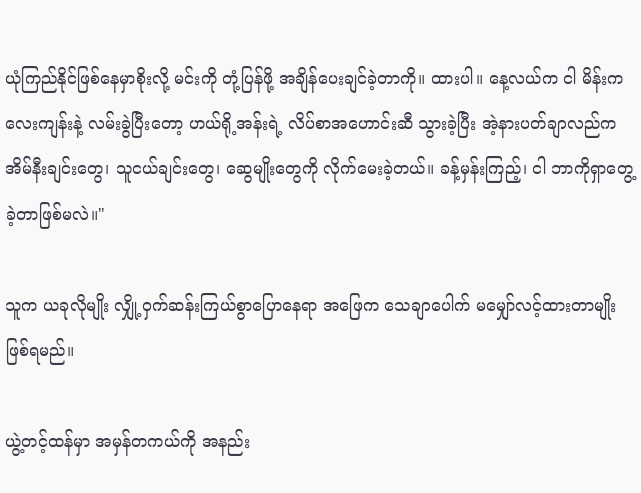ယုံကြည်နိုင်ဖြစ်နေမှာစိုးလို့ မင်းကို တုံ့ပြန်ဖို့ အချိန်ပေးချင်ခဲ့တာကို။ ထားပါ။ နေ့လယ်က ငါ မိန်းကလေးကျန်းနဲ့ လမ်းခွဲပြီးတော့ ဟယ်ရို့အန်းရဲ့ လိပ်စာအဟောင်းဆီ သွားခဲ့ပြီး အဲ့နားပတ်ချာလည်က အိမ်နီးချင်းတွေ၊ သူငယ်ချင်းတွေ၊ ဆွေမျိုးတွေကို လိုက်မေးခဲ့တယ်။ ခန့်မှန်းကြည့်၊ ငါ ဘာကိုရှာတွေ့ခဲ့တာဖြစ်မလဲ။"

သူက ယခုလိုမျိုး လျှို့ဝှက်ဆန်းကြယ်စွာပြောနေရာ အဖြေက သေချာပေါက် မမျှော်လင့်ထားတာမျိုးဖြစ်ရမည်။

ယွဲ့တင့်ထန်မှာ အမှန်တကယ်ကို အနည်း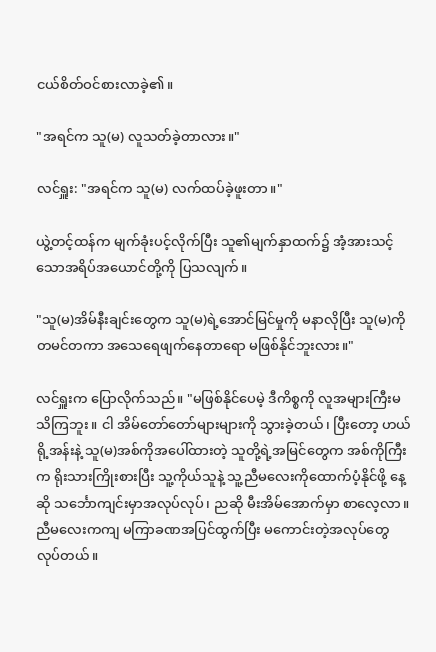ငယ်စိတ်ဝင်စားလာခဲ့၏။

"အရင်က သူ(မ) လူသတ်ခဲ့တာလား။"

လင်ရှူး: "အရင်က သူ(မ) လက်ထပ်ခဲ့ဖူးတာ။"

ယွဲ့တင့်ထန်က မျက်ခုံးပင့်လိုက်ပြီး သူ၏မျက်နှာထက်၌ အံ့အားသင့်သောအရိပ်အယောင်တို့ကို ပြသလျက်။

"သူ(မ)အိမ်နီးချင်းတွေက သူ(မ)ရဲ့အောင်မြင်မှုကို မနာလိုပြီး သူ(မ)ကို တမင်တကာ အသေရေဖျက်နေတာရော မဖြစ်နိုင်ဘူးလား။"

လင်ရှူးက ပြောလိုက်သည်။ "မဖြစ်နိုင်ပေမဲ့ ဒီကိစ္စကို လူအများကြီးမသိကြဘူး။ ငါ အိမ်တော်တော်များများကို သွားခဲ့တယ်၊ ပြီးတော့ ဟယ်ရို့အန်းနဲ့ သူ(မ)အစ်ကိုအပေါ်ထားတဲ့ သူတို့ရဲ့အမြင်တွေက အစ်ကိုကြီးက ရိုးသားကြိုးစားပြီး သူ့ကိုယ်သူနဲ့ သူ့ညီမလေးကိုထောက်ပံ့နိုင်ဖို့ နေ့ဆို သင်္ဘောကျင်းမှာအလုပ်လုပ်၊ ညဆို မီးအိမ်အောက်မှာ စာလေ့လာ။ ညီမလေးကကျ မကြာခဏအပြင်ထွက်ပြီး မကောင်းတဲ့အလုပ်တွေလုပ်တယ်။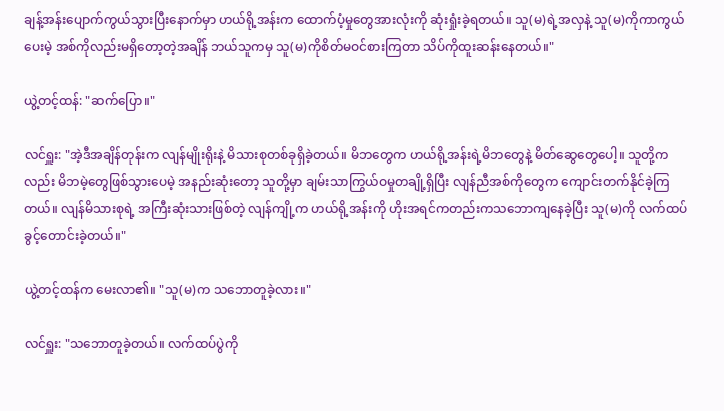ချန့်အန်းပျောက်ကွယ်သွားပြီးနောက်မှာ ဟယ်ရို့အန်းက ထောက်ပံ့မှုတွေအားလုံးကို ဆုံးရှုံးခဲ့ရတယ်။ သူ(မ)ရဲ့အလှနဲ့ သူ(မ)ကိုကာကွယ်ပေးမဲ့ အစ်ကိုလည်းမရှိတော့တဲ့အချိန် ဘယ်သူကမှ သူ(မ)ကိုစိတ်မဝင်စားကြတာ သိပ်ကိုထူးဆန်းနေတယ်။"

ယွဲ့တင့်ထန်: "ဆက်ပြော။"

လင်ရှူး: "အဲ့ဒီအချိန်တုန်းက လျန်မျိုးရိုးနဲ့ မိသားစုတစ်ခုရှိခဲ့တယ်။ မိဘတွေက ဟယ်ရို့အန်းရဲ့မိဘတွေနဲ့ မိတ်ဆွေတွေပေါ့။ သူတို့ကလည်း မိဘမဲ့တွေဖြစ်သွားပေမဲ့ အနည်းဆုံးတော့ သူတို့မှာ ချမ်းသာကြွယ်ဝမှုတချို့ရှိပြီး လျန်ညီအစ်ကိုတွေက ကျောင်းတက်နိုင်ခဲ့ကြတယ်။ လျန်မိသားစုရဲ့ အကြီးဆုံးသားဖြစ်တဲ့ လျန်ကျို့က ဟယ်ရို့အန်းကို ဟိုးအရင်ကတည်းကသဘောကျနေခဲ့ပြီး သူ(မ)ကို လက်ထပ်ခွင့်တောင်းခဲ့တယ်။"

ယွဲ့တင့်ထန်က မေးလာ၏။ "သူ(မ)က သဘောတူခဲ့လား။"

လင်ရှူး: "သဘောတူခဲ့တယ်။ လက်ထပ်ပွဲကို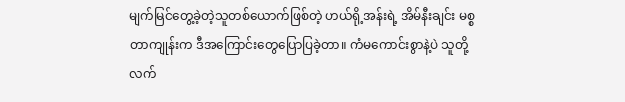မျက်မြင်တွေ့ခဲ့တဲ့သူတစ်ယောက်ဖြစ်တဲ့ ဟယ်ရို့အန်းရဲ့ အိမ်နီးချင်း မစ္စတာကျုန်းက ဒီအကြောင်းတွေပြောပြခဲ့တာ။ ကံမကောင်းစွာနဲ့ပဲ သူတို့လက်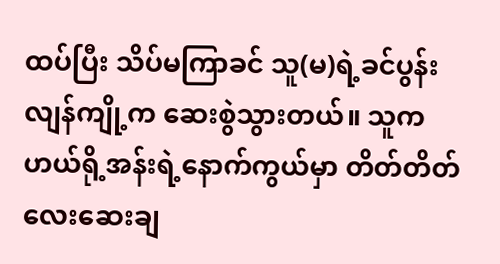ထပ်ပြီး သိပ်မကြာခင် သူ(မ)ရဲ့ခင်ပွန်း လျန်ကျို့က ဆေးစွဲသွားတယ်။ သူက ဟယ်ရို့အန်းရဲ့နောက်ကွယ်မှာ တိတ်တိတ်လေးဆေးချ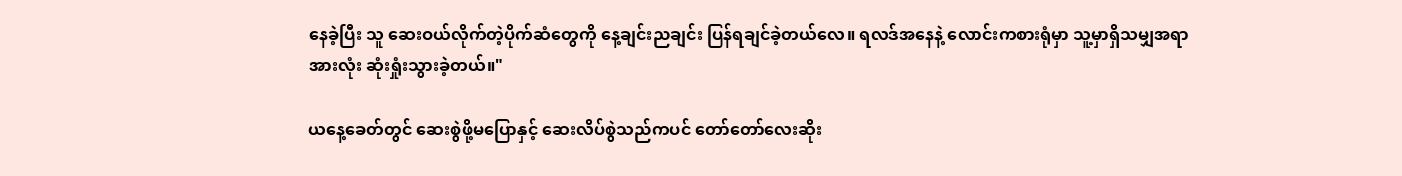နေခဲ့ပြီး သူ ဆေးဝယ်လိုက်တဲ့ပိုက်ဆံတွေကို နေ့ချင်းညချင်း ပြန်ရချင်ခဲ့တယ်လေ။ ရလဒ်အနေနဲ့ လောင်းကစားရုံမှာ သူ့မှာရှိသမျှအရာအားလုံး ဆုံးရှုံးသွားခဲ့တယ်။"

ယနေ့ခေတ်တွင် ဆေးစွဲဖို့မပြောနှင့် ဆေးလိပ်စွဲသည်ကပင် တော်တော်လေးဆိုး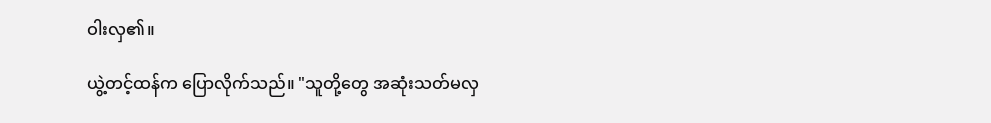ဝါးလှ၏။

ယွဲ့တင့်ထန်က ပြောလိုက်သည်။ "သူတို့တွေ အဆုံးသတ်မလှ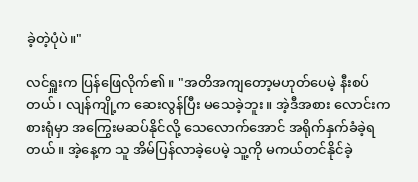ခဲ့တဲ့ပုံပဲ။"

လင်ရှူးက ပြန်ဖြေလိုက်၏။ "အတိအကျတော့မဟုတ်ပေမဲ့ နီးစပ်တယ်၊ လျန်ကျို့က ဆေးလွန်ပြီး မသေခဲ့ဘူး။ အဲ့ဒီအစား လောင်းကစားရုံမှာ အကြွေးမဆပ်နိုင်လို့ သေလောက်အောင် အရိုက်နှက်ခံခဲ့ရတယ်။ အဲ့နေ့က သူ အိမ်ပြန်လာခဲ့ပေမဲ့ သူ့ကို မကယ်တင်နိုင်ခဲ့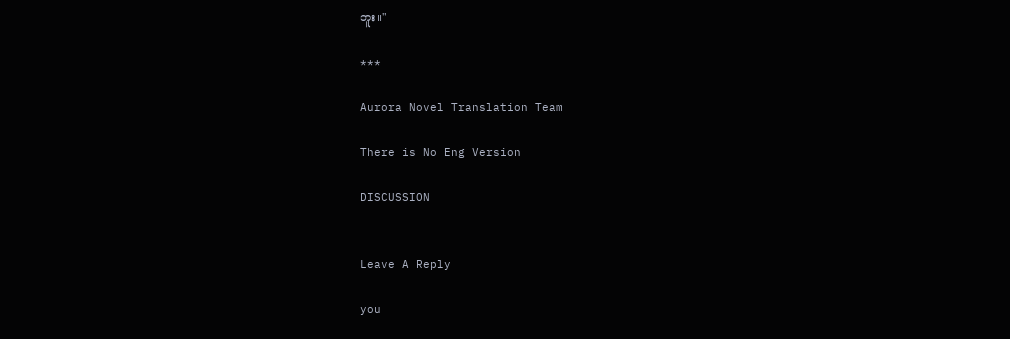ဘူး။"

***

Aurora Novel Translation Team

There is No Eng Version

DISCUSSION


Leave A Reply

you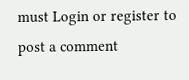must Login or register to post a comment